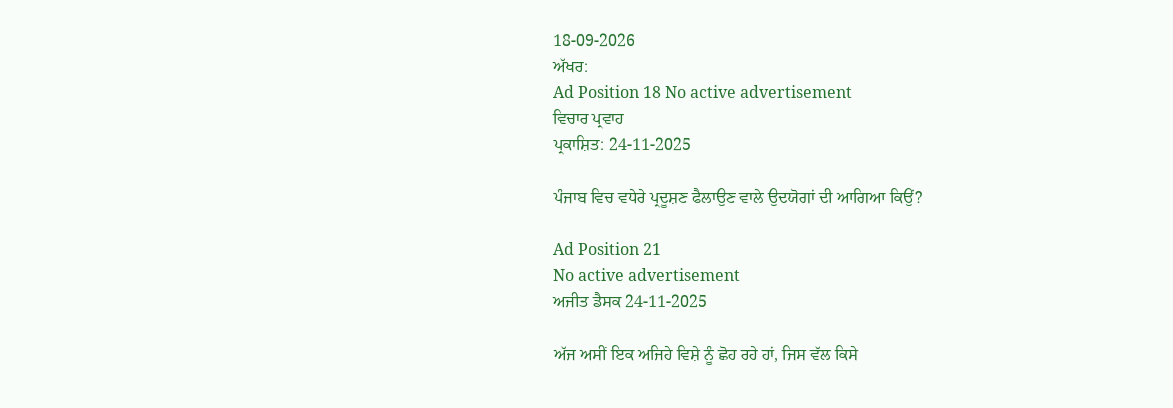18-09-2026
ਅੱਖਰ:
Ad Position 18 No active advertisement
ਵਿਚਾਰ ਪ੍ਰਵਾਹ
ਪ੍ਰਕਾਸ਼ਿਤ: 24-11-2025

ਪੰਜਾਬ ਵਿਚ ਵਧੇਰੇ ਪ੍ਰਦੂਸ਼ਣ ਫੈਲਾਉਣ ਵਾਲੇ ਉਦਯੋਗਾਂ ਦੀ ਆਗਿਆ ਕਿਉਂ?

Ad Position 21
No active advertisement
ਅਜੀਤ ਡੈਸਕ 24-11-2025

ਅੱਜ ਅਸੀਂ ਇਕ ਅਜਿਹੇ ਵਿਸ਼ੇ ਨੂੰ ਛੋਹ ਰਹੇ ਹਾਂ, ਜਿਸ ਵੱਲ ਕਿਸੇ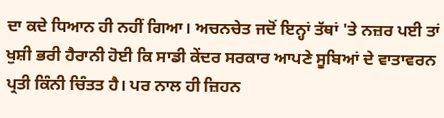ਦਾ ਕਦੇ ਧਿਆਨ ਹੀ ਨਹੀਂ ਗਿਆ। ਅਚਨਚੇਤ ਜਦੋਂ ਇਨ੍ਹਾਂ ਤੱਥਾਂ 'ਤੇ ਨਜ਼ਰ ਪਈ ਤਾਂ ਖੁਸ਼ੀ ਭਰੀ ਹੈਰਾਨੀ ਹੋਈ ਕਿ ਸਾਡੀ ਕੇਂਦਰ ਸਰਕਾਰ ਆਪਣੇ ਸੂਬਿਆਂ ਦੇ ਵਾਤਾਵਰਨ ਪ੍ਰਤੀ ਕਿੰਨੀ ਚਿੰਤਤ ਹੈ। ਪਰ ਨਾਲ ਹੀ ਜ਼ਿਹਨ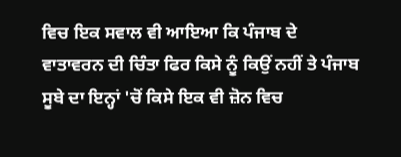ਵਿਚ ਇਕ ਸਵਾਲ ਵੀ ਆਇਆ ਕਿ ਪੰਜਾਬ ਦੇ ਵਾਤਾਵਰਨ ਦੀ ਚਿੰਤਾ ਫਿਰ ਕਿਸੇ ਨੂੰ ਕਿਉਂ ਨਹੀਂ ਤੇ ਪੰਜਾਬ ਸੂਬੇ ਦਾ ਇਨ੍ਹਾਂ 'ਚੋਂ ਕਿਸੇ ਇਕ ਵੀ ਜ਼ੋਨ ਵਿਚ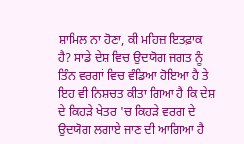ਸ਼ਾਮਿਲ ਨਾ ਹੋਣਾ, ਕੀ ਮਹਿਜ਼ ਇਤਫ਼ਾਕ ਹੈ? ਸਾਡੇ ਦੇਸ਼ ਵਿਚ ਉਦਯੋਗ ਜਗਤ ਨੂੰ ਤਿੰਨ ਵਰਗਾਂ ਵਿਚ ਵੰਡਿਆ ਹੋਇਆ ਹੈ ਤੇ ਇਹ ਵੀ ਨਿਸ਼ਚਤ ਕੀਤਾ ਗਿਆ ਹੈ ਕਿ ਦੇਸ਼ ਦੇ ਕਿਹੜੇ ਖੇਤਰ 'ਚ ਕਿਹੜੇ ਵਰਗ ਦੇ ਉਦਯੋਗ ਲਗਾਏ ਜਾਣ ਦੀ ਆਗਿਆ ਹੈ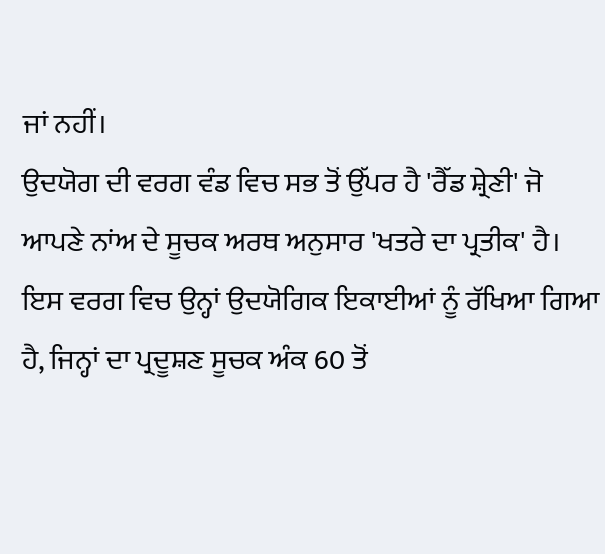ਜਾਂ ਨਹੀਂ।
ਉਦਯੋਗ ਦੀ ਵਰਗ ਵੰਡ ਵਿਚ ਸਭ ਤੋਂ ਉੱਪਰ ਹੈ 'ਰੈੱਡ ਸ਼੍ਰੇਣੀ' ਜੋ ਆਪਣੇ ਨਾਂਅ ਦੇ ਸੂਚਕ ਅਰਥ ਅਨੁਸਾਰ 'ਖਤਰੇ ਦਾ ਪ੍ਰਤੀਕ' ਹੈ। ਇਸ ਵਰਗ ਵਿਚ ਉਨ੍ਹਾਂ ਉਦਯੋਗਿਕ ਇਕਾਈਆਂ ਨੂੰ ਰੱਖਿਆ ਗਿਆ ਹੈ, ਜਿਨ੍ਹਾਂ ਦਾ ਪ੍ਰਦੂਸ਼ਣ ਸੂਚਕ ਅੰਕ 60 ਤੋਂ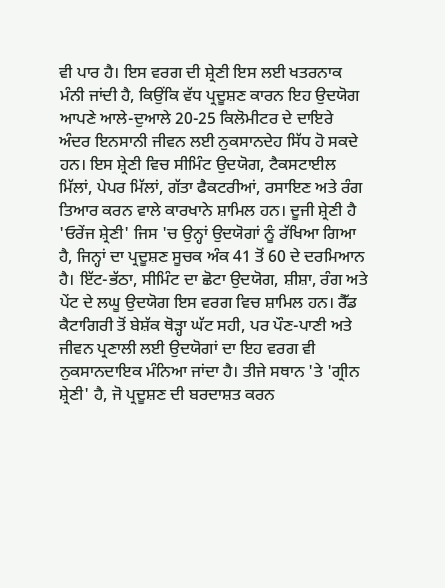ਵੀ ਪਾਰ ਹੈ। ਇਸ ਵਰਗ ਦੀ ਸ਼੍ਰੇਣੀ ਇਸ ਲਈ ਖਤਰਨਾਕ ਮੰਨੀ ਜਾਂਦੀ ਹੈ, ਕਿਉਂਕਿ ਵੱਧ ਪ੍ਰਦੂਸ਼ਣ ਕਾਰਨ ਇਹ ਉਦਯੋਗ ਆਪਣੇ ਆਲੇ-ਦੁਆਲੇ 20-25 ਕਿਲੋਮੀਟਰ ਦੇ ਦਾਇਰੇ ਅੰਦਰ ਇਨਸਾਨੀ ਜੀਵਨ ਲਈ ਨੁਕਸਾਨਦੇਹ ਸਿੱਧ ਹੋ ਸਕਦੇ ਹਨ। ਇਸ ਸ਼੍ਰੇਣੀ ਵਿਚ ਸੀਮਿੰਟ ਉਦਯੋਗ, ਟੈਕਸਟਾਈਲ ਮਿੱਲਾਂ, ਪੇਪਰ ਮਿੱਲਾਂ, ਗੱਤਾ ਫੈਕਟਰੀਆਂ, ਰਸਾਇਣ ਅਤੇ ਰੰਗ ਤਿਆਰ ਕਰਨ ਵਾਲੇ ਕਾਰਖਾਨੇ ਸ਼ਾਮਿਲ ਹਨ। ਦੂਜੀ ਸ਼੍ਰੇਣੀ ਹੈ 'ਓਰੇਂਜ ਸ਼੍ਰੇਣੀ' ਜਿਸ 'ਚ ਉਨ੍ਹਾਂ ਉਦਯੋਗਾਂ ਨੂੰ ਰੱਖਿਆ ਗਿਆ ਹੈ, ਜਿਨ੍ਹਾਂ ਦਾ ਪ੍ਰਦੂਸ਼ਣ ਸੂਚਕ ਅੰਕ 41 ਤੋਂ 60 ਦੇ ਦਰਮਿਆਨ ਹੈ। ਇੱਟ-ਭੱਠਾ, ਸੀਮਿੰਟ ਦਾ ਛੋਟਾ ਉਦਯੋਗ, ਸ਼ੀਸ਼ਾ, ਰੰਗ ਅਤੇ ਪੇਂਟ ਦੇ ਲਘੂ ਉਦਯੋਗ ਇਸ ਵਰਗ ਵਿਚ ਸ਼ਾਮਿਲ ਹਨ। ਰੈੱਡ ਕੈਟਾਗਿਰੀ ਤੋਂ ਬੇਸ਼ੱਕ ਥੋੜ੍ਹਾ ਘੱਟ ਸਹੀ, ਪਰ ਪੌਣ-ਪਾਣੀ ਅਤੇ ਜੀਵਨ ਪ੍ਰਣਾਲੀ ਲਈ ਉਦਯੋਗਾਂ ਦਾ ਇਹ ਵਰਗ ਵੀ ਨੁਕਸਾਨਦਾਇਕ ਮੰਨਿਆ ਜਾਂਦਾ ਹੈ। ਤੀਜੇ ਸਥਾਨ 'ਤੇ 'ਗ੍ਰੀਨ ਸ਼੍ਰੇਣੀ' ਹੈ, ਜੋ ਪ੍ਰਦੂਸ਼ਣ ਦੀ ਬਰਦਾਸ਼ਤ ਕਰਨ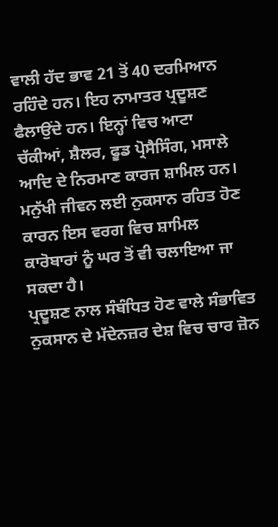ਵਾਲੀ ਹੱਦ ਭਾਵ 21 ਤੋਂ 40 ਦਰਮਿਆਨ ਰਹਿੰਦੇ ਹਨ। ਇਹ ਨਾਮਾਤਰ ਪ੍ਰਦੂਸ਼ਣ ਫੈਲਾਉਂਦੇ ਹਨ। ਇਨ੍ਹਾਂ ਵਿਚ ਆਟਾ ਚੱਕੀਆਂ, ਸ਼ੈਲਰ, ਫੂਡ ਪ੍ਰੋਸੈਸਿੰਗ, ਮਸਾਲੇ ਆਦਿ ਦੇ ਨਿਰਮਾਣ ਕਾਰਜ ਸ਼ਾਮਿਲ ਹਨ। ਮਨੁੱਖੀ ਜੀਵਨ ਲਈ ਨੁਕਸਾਨ ਰਹਿਤ ਹੋਣ ਕਾਰਨ ਇਸ ਵਰਗ ਵਿਚ ਸ਼ਾਮਿਲ ਕਾਰੋਬਾਰਾਂ ਨੂੰ ਘਰ ਤੋਂ ਵੀ ਚਲਾਇਆ ਜਾ ਸਕਦਾ ਹੈ।
ਪ੍ਰਦੂਸ਼ਣ ਨਾਲ ਸੰਬੰਧਿਤ ਹੋਣ ਵਾਲੇ ਸੰਭਾਵਿਤ ਨੁਕਸਾਨ ਦੇ ਮੱਦੇਨਜ਼ਰ ਦੇਸ਼ ਵਿਚ ਚਾਰ ਜ਼ੋਨ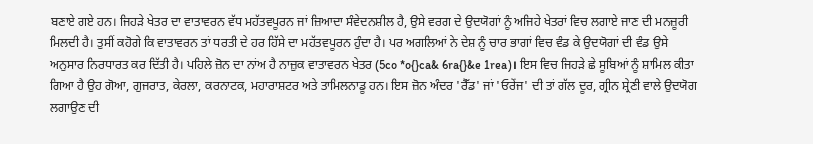ਬਣਾਏ ਗਏ ਹਨ। ਜਿਹੜੇ ਖੇਤਰ ਦਾ ਵਾਤਾਵਰਨ ਵੱਧ ਮਹੱਤਵਪੂਰਨ ਜਾਂ ਜ਼ਿਆਦਾ ਸੰਵੇਦਨਸ਼ੀਲ ਹੈ, ਉਸੇ ਵਰਗ ਦੇ ਉਦਯੋਗਾਂ ਨੂੰ ਅਜਿਹੇ ਖੇਤਰਾਂ ਵਿਚ ਲਗਾਏ ਜਾਣ ਦੀ ਮਨਜ਼ੂਰੀ ਮਿਲਦੀ ਹੈ। ਤੁਸੀਂ ਕਹੋਗੇ ਕਿ ਵਾਤਾਵਰਨ ਤਾਂ ਧਰਤੀ ਦੇ ਹਰ ਹਿੱਸੇ ਦਾ ਮਹੱਤਵਪੂਰਨ ਹੁੰਦਾ ਹੈ। ਪਰ ਅਗਲਿਆਂ ਨੇ ਦੇਸ਼ ਨੂੰ ਚਾਰ ਭਾਗਾਂ ਵਿਚ ਵੰਡ ਕੇ ਉਦਯੋਗਾਂ ਦੀ ਵੰਡ ਉਸੇ ਅਨੁਸਾਰ ਨਿਰਧਾਰਤ ਕਰ ਦਿੱਤੀ ਹੈ। ਪਹਿਲੇ ਜ਼ੋਨ ਦਾ ਨਾਂਅ ਹੈ ਨਾਜ਼ੁਕ ਵਾਤਾਵਰਨ ਖੇਤਰ (5co *o{}ca& 6ra{}&e 1rea)। ਇਸ ਵਿਚ ਜਿਹੜੇ ਛੇ ਸੂਬਿਆਂ ਨੂੰ ਸ਼ਾਮਿਲ ਕੀਤਾ ਗਿਆ ਹੈ ਉਹ ਗੋਆ, ਗੁਜਰਾਤ, ਕੇਰਲਾ, ਕਰਨਾਟਕ, ਮਹਾਰਾਸ਼ਟਰ ਅਤੇ ਤਾਮਿਲਨਾਡੂ ਹਨ। ਇਸ ਜ਼ੋਨ ਅੰਦਰ 'ਰੈੱਡ' ਜਾਂ 'ਓਰੇਂਜ' ਦੀ ਤਾਂ ਗੱਲ ਦੂਰ, ਗ੍ਰੀਨ ਸ਼੍ਰੇਣੀ ਵਾਲੇ ਉਦਯੋਗ ਲਗਾਉਣ ਦੀ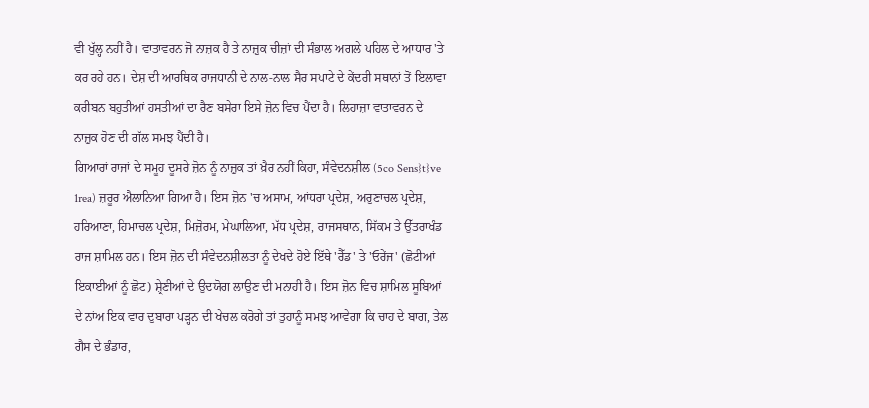ਵੀ ਖੁੱਲ੍ਹ ਨਹੀਂ ਹੈ। ਵਾਤਾਵਰਨ ਜੋ ਨਾਜ਼ਕ ਹੈ ਤੇ ਨਾਜ਼ੁਕ ਚੀਜ਼ਾਂ ਦੀ ਸੰਭਾਲ ਅਗਲੇ ਪਹਿਲ ਦੇ ਆਧਾਰ 'ਤੇ ਕਰ ਰਹੇ ਹਨ। ਦੇਸ਼ ਦੀ ਆਰਥਿਕ ਰਾਜਧਾਨੀ ਦੇ ਨਾਲ-ਨਾਲ ਸੈਰ ਸਪਾਟੇ ਦੇ ਕੇਂਦਰੀ ਸਥਾਨਾਂ ਤੋਂ ਇਲਾਵਾ ਕਰੀਬਨ ਬਹੁਤੀਆਂ ਹਸਤੀਆਂ ਦਾ ਰੈਣ ਬਸੇਰਾ ਇਸੇ ਜ਼ੋਨ ਵਿਚ ਪੈਂਦਾ ਹੈ। ਲਿਹਾਜ਼ਾ ਵਾਤਾਵਰਨ ਦੇ ਨਾਜ਼ੁਕ ਹੋਣ ਦੀ ਗੱਲ ਸਮਝ ਪੈਂਦੀ ਹੈ।
ਗਿਆਰਾਂ ਰਾਜਾਂ ਦੇ ਸਮੂਹ ਦੂਸਰੇ ਜ਼ੋਨ ਨੂੰ ਨਾਜ਼ੁਕ ਤਾਂ ਖ਼ੈਰ ਨਹੀਂ ਕਿਹਾ, ਸੰਵੇਦਨਸ਼ੀਲ (5co Sens}t}ve 1rea) ਜ਼ਰੂਰ ਐਲਾਨਿਆ ਗਿਆ ਹੈ। ਇਸ ਜ਼ੋਨ 'ਚ ਅਸਾਮ, ਆਂਧਰਾ ਪ੍ਰਦੇਸ਼, ਅਰੁਣਾਚਲ ਪ੍ਰਦੇਸ਼, ਹਰਿਆਣਾ, ਹਿਮਾਚਲ ਪ੍ਰਦੇਸ਼, ਮਿਜ਼ੋਰਮ, ਮੇਘਾਲਿਆ, ਮੱਧ ਪ੍ਰਦੇਸ਼, ਰਾਜਸਥਾਨ, ਸਿੱਕਮ ਤੇ ਉੱਤਰਾਖੰਡ ਰਾਜ ਸ਼ਾਮਿਲ ਹਨ। ਇਸ ਜ਼ੋਨ ਦੀ ਸੰਵੇਦਨਸ਼ੀਲਤਾ ਨੂੰ ਦੇਖਦੇ ਹੋਏ ਇੱਥੇ 'ਰੈੱਡ' ਤੇ 'ਓਰੇਂਜ' (ਛੋਟੀਆਂ ਇਕਾਈਆਂ ਨੂੰ ਛੋਟ) ਸ਼੍ਰੇਣੀਆਂ ਦੇ ਉਦਯੋਗ ਲਾਉਣ ਦੀ ਮਨਾਹੀ ਹੈ। ਇਸ ਜ਼ੋਨ ਵਿਚ ਸ਼ਾਮਿਲ ਸੂਬਿਆਂ ਦੇ ਨਾਂਅ ਇਕ ਵਾਰ ਦੁਬਾਰਾ ਪੜ੍ਹਨ ਦੀ ਖੇਚਲ ਕਰੋਗੇ ਤਾਂ ਤੁਹਾਨੂੰ ਸਮਝ ਆਵੇਗਾ ਕਿ ਚਾਹ ਦੇ ਬਾਗ, ਤੇਲ ਗੈਸ ਦੇ ਭੰਡਾਰ,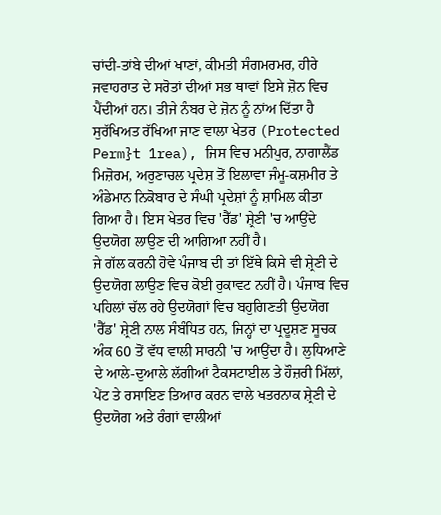ਚਾਂਦੀ-ਤਾਂਬੇ ਦੀਆਂ ਖਾਣਾਂ, ਕੀਮਤੀ ਸੰਗਮਰਮਰ, ਹੀਰੇ ਜਵਾਹਰਾਤ ਦੇ ਸਰੋਤਾਂ ਦੀਆਂ ਸਭ ਥਾਵਾਂ ਇਸੇ ਜ਼ੋਨ ਵਿਚ ਪੈਂਦੀਆਂ ਹਨ। ਤੀਜੇ ਨੰਬਰ ਦੇ ਜ਼ੋਨ ਨੂੰ ਨਾਂਅ ਦਿੱਤਾ ਹੈ ਸੁਰੱਖਿਅਤ ਰੱਖਿਆ ਜਾਣ ਵਾਲਾ ਖੇਤਰ (Protected Perm}t 1rea), ਜਿਸ ਵਿਚ ਮਨੀਪੁਰ, ਨਾਗਾਲੈਂਡ ਮਿਜ਼ੋਰਮ, ਅਰੁਣਾਚਲ ਪ੍ਰਦੇਸ਼ ਤੋਂ ਇਲਾਵਾ ਜੰਮੂ-ਕਸ਼ਮੀਰ ਤੇ ਅੰਡੇਮਾਨ ਨਿਕੋਬਾਰ ਦੇ ਸੰਘੀ ਪ੍ਰਦੇਸ਼ਾਂ ਨੂੰ ਸ਼ਾਮਿਲ ਕੀਤਾ ਗਿਆ ਹੈ। ਇਸ ਖੇਤਰ ਵਿਚ 'ਰੈੱਡ' ਸ਼੍ਰੇਣੀ 'ਚ ਆਉਂਦੇ ਉਦਯੋਗ ਲਾਉਣ ਦੀ ਆਗਿਆ ਨਹੀਂ ਹੈ।
ਜੇ ਗੱਲ ਕਰਨੀ ਹੋਵੇ ਪੰਜਾਬ ਦੀ ਤਾਂ ਇੱਥੇ ਕਿਸੇ ਵੀ ਸ਼੍ਰੇਣੀ ਦੇ ਉਦਯੋਗ ਲਾਉਣ ਵਿਚ ਕੋਈ ਰੁਕਾਵਟ ਨਹੀਂ ਹੈ। ਪੰਜਾਬ ਵਿਚ ਪਹਿਲਾਂ ਚੱਲ ਰਹੇ ਉਦਯੋਗਾਂ ਵਿਚ ਬਹੁਗਿਣਤੀ ਉਦਯੋਗ 'ਰੈੱਡ' ਸ਼੍ਰੇਣੀ ਨਾਲ ਸੰਬੰਧਿਤ ਹਨ, ਜਿਨ੍ਹਾਂ ਦਾ ਪ੍ਰਦੂਸ਼ਣ ਸੂਚਕ ਅੰਕ 60 ਤੋਂ ਵੱਧ ਵਾਲੀ ਸਾਰਨੀ 'ਚ ਆਉਂਦਾ ਹੈ। ਲੁਧਿਆਣੇ ਦੇ ਆਲੇ-ਦੁਆਲੇ ਲੱਗੀਆਂ ਟੈਕਸਟਾਈਲ ਤੇ ਹੌਜ਼ਰੀ ਮਿੱਲਾਂ, ਪੇਂਟ ਤੇ ਰਸਾਇਣ ਤਿਆਰ ਕਰਨ ਵਾਲੇ ਖਤਰਨਾਕ ਸ਼੍ਰੇਣੀ ਦੇ ਉਦਯੋਗ ਅਤੇ ਰੰਗਾਂ ਵਾਲੀਆਂ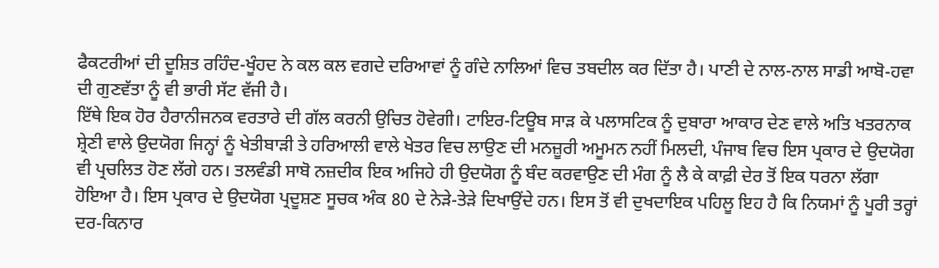ਫੈਕਟਰੀਆਂ ਦੀ ਦੂਸ਼ਿਤ ਰਹਿੰਦ-ਖੂੰਹਦ ਨੇ ਕਲ ਕਲ ਵਗਦੇ ਦਰਿਆਵਾਂ ਨੂੰ ਗੰਦੇ ਨਾਲਿਆਂ ਵਿਚ ਤਬਦੀਲ ਕਰ ਦਿੱਤਾ ਹੈ। ਪਾਣੀ ਦੇ ਨਾਲ-ਨਾਲ ਸਾਡੀ ਆਬੋ-ਹਵਾ ਦੀ ਗੁਣਵੱਤਾ ਨੂੰ ਵੀ ਭਾਰੀ ਸੱਟ ਵੱਜੀ ਹੈ।
ਇੱਥੇ ਇਕ ਹੋਰ ਹੈਰਾਨੀਜਨਕ ਵਰਤਾਰੇ ਦੀ ਗੱਲ ਕਰਨੀ ਉਚਿਤ ਹੋਵੇਗੀ। ਟਾਇਰ-ਟਿਊਬ ਸਾੜ ਕੇ ਪਲਾਸਟਿਕ ਨੂੰ ਦੁਬਾਰਾ ਆਕਾਰ ਦੇਣ ਵਾਲੇ ਅਤਿ ਖਤਰਨਾਕ ਸ਼੍ਰੇਣੀ ਵਾਲੇ ਉਦਯੋਗ ਜਿਨ੍ਹਾਂ ਨੂੰ ਖੇਤੀਬਾੜੀ ਤੇ ਹਰਿਆਲੀ ਵਾਲੇ ਖੇਤਰ ਵਿਚ ਲਾਉਣ ਦੀ ਮਨਜ਼ੂਰੀ ਅਮੂਮਨ ਨਹੀਂ ਮਿਲਦੀ, ਪੰਜਾਬ ਵਿਚ ਇਸ ਪ੍ਰਕਾਰ ਦੇ ਉਦਯੋਗ ਵੀ ਪ੍ਰਚਲਿਤ ਹੋਣ ਲੱਗੇ ਹਨ। ਤਲਵੰਡੀ ਸਾਬੋ ਨਜ਼ਦੀਕ ਇਕ ਅਜਿਹੇ ਹੀ ਉਦਯੋਗ ਨੂੰ ਬੰਦ ਕਰਵਾਉਣ ਦੀ ਮੰਗ ਨੂੰ ਲੈ ਕੇ ਕਾਫ਼ੀ ਦੇਰ ਤੋਂ ਇਕ ਧਰਨਾ ਲੱਗਾ ਹੋਇਆ ਹੈ। ਇਸ ਪ੍ਰਕਾਰ ਦੇ ਉਦਯੋਗ ਪ੍ਰਦੂਸ਼ਣ ਸੂਚਕ ਅੰਕ 80 ਦੇ ਨੇੜੇ-ਤੇੜੇ ਦਿਖਾਉਂਦੇ ਹਨ। ਇਸ ਤੋਂ ਵੀ ਦੁਖਦਾਇਕ ਪਹਿਲੂ ਇਹ ਹੈ ਕਿ ਨਿਯਮਾਂ ਨੂੰ ਪੂਰੀ ਤਰ੍ਹਾਂ ਦਰ-ਕਿਨਾਰ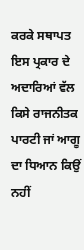ਕਰਕੇ ਸਥਾਪਤ ਇਸ ਪ੍ਰਕਾਰ ਦੇ ਅਦਾਰਿਆਂ ਵੱਲ ਕਿਸੇ ਰਾਜਨੀਤਕ ਪਾਰਟੀ ਜਾਂ ਆਗੂ ਦਾ ਧਿਆਨ ਕਿਉਂ ਨਹੀਂ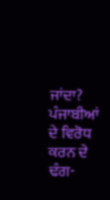ਜਾਂਦਾ?
ਪੰਜਾਬੀਆਂ ਦੇ ਵਿਰੋਧ ਕਰਨ ਦੇ ਢੰਗ-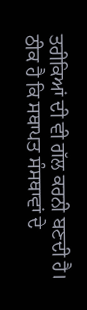ਤਰੀਕਿਆਂ ਦੀ ਵੀ ਗੱਲ ਕਰਨੀ ਬਣਦੀ ਹੈ। ਠੀਕ ਹੈ ਕਿ ਸਥਾਪਤ ਸੰਸਥਾਵਾਂ ਦੇ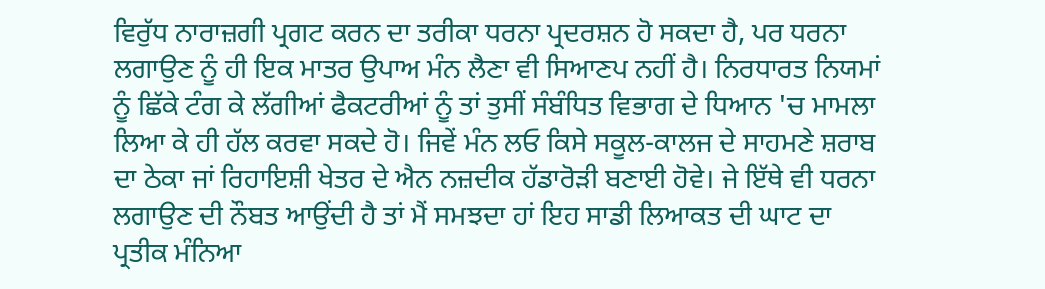ਵਿਰੁੱਧ ਨਾਰਾਜ਼ਗੀ ਪ੍ਰਗਟ ਕਰਨ ਦਾ ਤਰੀਕਾ ਧਰਨਾ ਪ੍ਰਦਰਸ਼ਨ ਹੋ ਸਕਦਾ ਹੈ, ਪਰ ਧਰਨਾ ਲਗਾਉਣ ਨੂੰ ਹੀ ਇਕ ਮਾਤਰ ਉਪਾਅ ਮੰਨ ਲੈਣਾ ਵੀ ਸਿਆਣਪ ਨਹੀਂ ਹੈ। ਨਿਰਧਾਰਤ ਨਿਯਮਾਂ ਨੂੰ ਛਿੱਕੇ ਟੰਗ ਕੇ ਲੱਗੀਆਂ ਫੈਕਟਰੀਆਂ ਨੂੰ ਤਾਂ ਤੁਸੀਂ ਸੰਬੰਧਿਤ ਵਿਭਾਗ ਦੇ ਧਿਆਨ 'ਚ ਮਾਮਲਾ ਲਿਆ ਕੇ ਹੀ ਹੱਲ ਕਰਵਾ ਸਕਦੇ ਹੋ। ਜਿਵੇਂ ਮੰਨ ਲਓ ਕਿਸੇ ਸਕੂਲ-ਕਾਲਜ ਦੇ ਸਾਹਮਣੇ ਸ਼ਰਾਬ ਦਾ ਠੇਕਾ ਜਾਂ ਰਿਹਾਇਸ਼ੀ ਖੇਤਰ ਦੇ ਐਨ ਨਜ਼ਦੀਕ ਹੱਡਾਰੋੜੀ ਬਣਾਈ ਹੋਵੇ। ਜੇ ਇੱਥੇ ਵੀ ਧਰਨਾ ਲਗਾਉਣ ਦੀ ਨੌਬਤ ਆਉਂਦੀ ਹੈ ਤਾਂ ਮੈਂ ਸਮਝਦਾ ਹਾਂ ਇਹ ਸਾਡੀ ਲਿਆਕਤ ਦੀ ਘਾਟ ਦਾ ਪ੍ਰਤੀਕ ਮੰਨਿਆ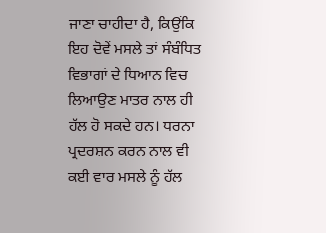ਜਾਣਾ ਚਾਹੀਦਾ ਹੈ, ਕਿਉਂਕਿ ਇਹ ਦੋਵੇਂ ਮਸਲੇ ਤਾਂ ਸੰਬੰਧਿਤ ਵਿਭਾਗਾਂ ਦੇ ਧਿਆਨ ਵਿਚ ਲਿਆਉਣ ਮਾਤਰ ਨਾਲ ਹੀ ਹੱਲ ਹੋ ਸਕਦੇ ਹਨ। ਧਰਨਾ ਪ੍ਰਦਰਸ਼ਨ ਕਰਨ ਨਾਲ ਵੀ ਕਈ ਵਾਰ ਮਸਲੇ ਨੂੰ ਹੱਲ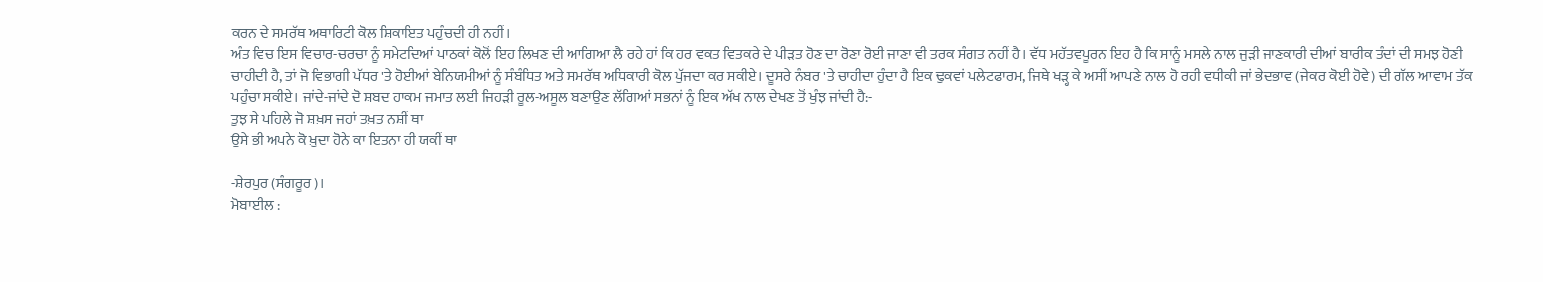ਕਰਨ ਦੇ ਸਮਰੱਥ ਅਥਾਰਿਟੀ ਕੋਲ ਸ਼ਿਕਾਇਤ ਪਹੁੰਚਦੀ ਹੀ ਨਹੀਂ।
ਅੰਤ ਵਿਚ ਇਸ ਵਿਚਾਰ-ਚਰਚਾ ਨੂੰ ਸਮੇਟਦਿਆਂ ਪਾਠਕਾਂ ਕੋਲੋਂ ਇਹ ਲਿਖਣ ਦੀ ਆਗਿਆ ਲੈ ਰਹੇ ਹਾਂ ਕਿ ਹਰ ਵਕਤ ਵਿਤਕਰੇ ਦੇ ਪੀੜਤ ਹੋਣ ਦਾ ਰੋਣਾ ਰੋਈ ਜਾਣਾ ਵੀ ਤਰਕ ਸੰਗਤ ਨਹੀਂ ਹੈ। ਵੱਧ ਮਹੱਤਵਪੂਰਨ ਇਹ ਹੈ ਕਿ ਸਾਨੂੰ ਮਸਲੇ ਨਾਲ ਜੁੜੀ ਜਾਣਕਾਰੀ ਦੀਆਂ ਬਾਰੀਕ ਤੰਦਾਂ ਦੀ ਸਮਝ ਹੋਣੀ ਚਾਹੀਦੀ ਹੈ, ਤਾਂ ਜੋ ਵਿਭਾਗੀ ਪੱਧਰ 'ਤੇ ਹੋਈਆਂ ਬੇਨਿਯਮੀਆਂ ਨੂੰ ਸੰਬੰਧਿਤ ਅਤੇ ਸਮਰੱਥ ਅਧਿਕਾਰੀ ਕੋਲ ਪੁੱਜਦਾ ਕਰ ਸਕੀਏ। ਦੂਸਰੇ ਨੰਬਰ 'ਤੇ ਚਾਹੀਦਾ ਹੁੰਦਾ ਹੈ ਇਕ ਢੁਕਵਾਂ ਪਲੇਟਫਾਰਮ, ਜਿਥੇ ਖੜ੍ਹ ਕੇ ਅਸੀਂ ਆਪਣੇ ਨਾਲ ਹੋ ਰਹੀ ਵਧੀਕੀ ਜਾਂ ਭੇਦਭਾਵ (ਜੇਕਰ ਕੋਈ ਹੋਵੇ) ਦੀ ਗੱਲ ਆਵਾਮ ਤੱਕ ਪਹੁੰਚਾ ਸਕੀਏ। ਜਾਂਦੇ-ਜਾਂਦੇ ਦੋ ਸ਼ਬਦ ਹਾਕਮ ਜਮਾਤ ਲਈ ਜਿਹੜੀ ਰੂਲ-ਅਸੂਲ ਬਣਾਉਣ ਲੱਗਿਆਂ ਸਭਨਾਂ ਨੂੰ ਇਕ ਅੱਖ ਨਾਲ ਦੇਖਣ ਤੋਂ ਖੁੰਝ ਜਾਂਦੀ ਹੈ:-
ਤੁਝ ਸੇ ਪਹਿਲੇ ਜੋ ਸ਼ਖ਼ਸ ਜਹਾਂ ਤਖ਼ਤ ਨਸ਼ੀਂ ਥਾ
ਉਸੇ ਭੀ ਅਪਨੇ ਕੋ ਖ਼ੁਦਾ ਹੋਨੇ ਕਾ ਇਤਨਾ ਹੀ ਯਕੀਂ ਥਾ

-ਸ਼ੇਰਪੁਰ (ਸੰਗਰੂਰ)।
ਮੋਬਾਈਲ :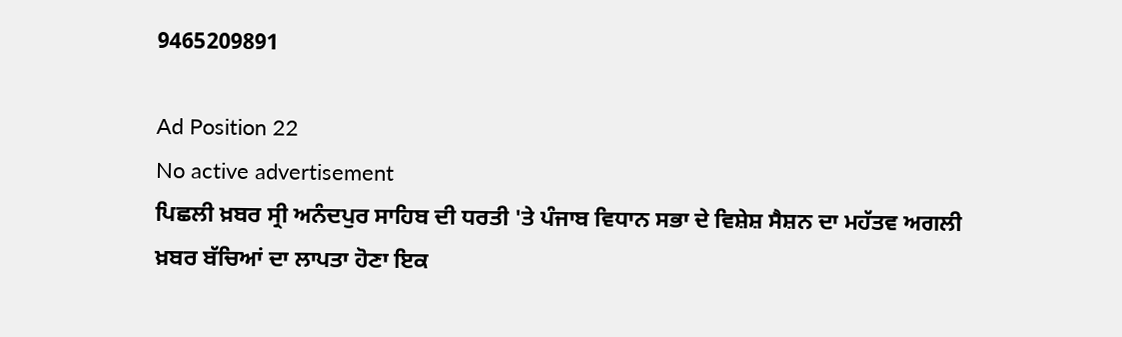9465209891

Ad Position 22
No active advertisement
ਪਿਛਲੀ ਖ਼ਬਰ ਸ੍ਰੀ ਅਨੰਦਪੁਰ ਸਾਹਿਬ ਦੀ ਧਰਤੀ 'ਤੇ ਪੰਜਾਬ ਵਿਧਾਨ ਸਭਾ ਦੇ ਵਿਸ਼ੇਸ਼ ਸੈਸ਼ਨ ਦਾ ਮਹੱਤਵ ਅਗਲੀ ਖ਼ਬਰ ਬੱਚਿਆਂ ਦਾ ਲਾਪਤਾ ਹੋਣਾ ਇਕ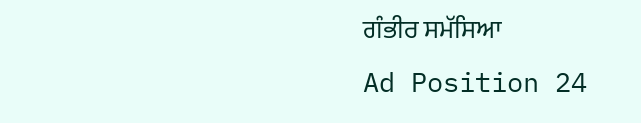ਗੰਭੀਰ ਸਮੱਸਿਆ
Ad Position 24